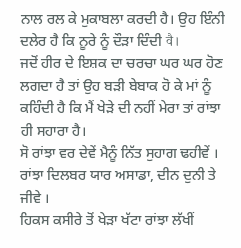ਨਾਲ ਰਲ ਕੇ ਮੁਕਾਬਲਾ ਕਰਦੀ ਹੈ। ਉਹ ਇੰਨੀ ਦਲੇਰ ਹੈ ਕਿ ਨੂਰੇ ਨੂੰ ਦੌੜਾ ਦਿੰਦੀ वै।
ਜਦੋਂ ਹੀਰ ਦੇ ਇਸ਼ਕ ਦਾ ਚਰਚਾ ਘਰ ਘਰ ਹੋਣ ਲਗਦਾ ਹੈ ਤਾਂ ਉਹ ਬੜੀ ਬੇਬਾਕ ਹੋ ਕੇ ਮਾਂ ਨੂੰ ਕਹਿੰਦੀ ਹੈ ਕਿ ਮੈਂ ਖੇੜੇ ਦੀ ਨਹੀਂ ਮੇਰਾ ਤਾਂ ਰਾਂਝਾ ਹੀ ਸਹਾਰਾ ਹੈ।
ਸੋ ਰਾਂਝਾ ਵਰ ਦੇਵੇਂ ਮੈਨੂੰ ਨਿੱਤ ਸੁਹਾਗ ਢਹੀਵੇਂ ।
ਰਾਂਝਾ ਦਿਲਬਰ ਯਾਰ ਅਸਾਡਾ, ਦੀਨ ਦੁਨੀ ਤੇ ਜੀਵੇ ।
ਹਿਕਸ ਕਸੀਰੇ ਤੋਂ ਖੇੜਾ ਖੱਟਾ ਰਾਂਝਾ ਲੱਖੀਂ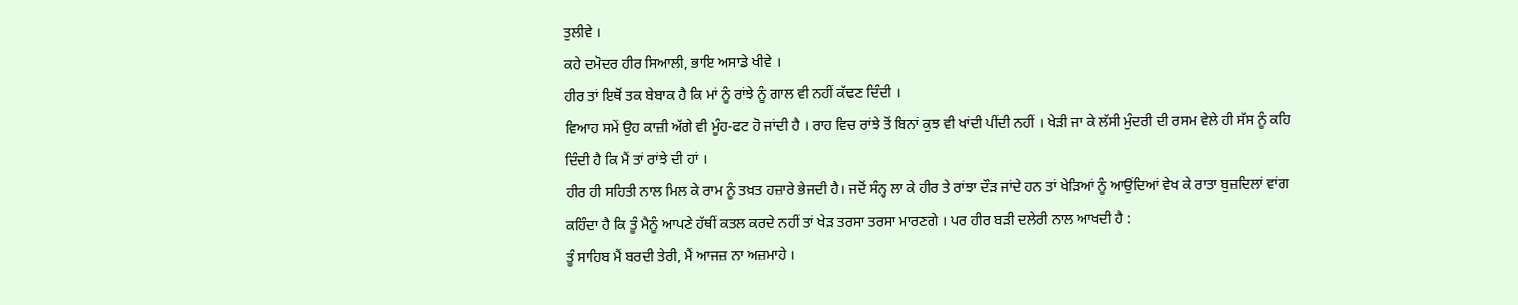ਤੁਲੀਵੇ ।
ਕਹੇ ਦਮੋਦਰ ਹੀਰ ਸਿਆਲੀ, ਭਾਇ ਅਸਾਡੇ ਖੀਵੇ ।
ਹੀਰ ਤਾਂ ਇਥੋਂ ਤਕ ਬੇਬਾਕ ਹੈ ਕਿ ਮਾਂ ਨੂੰ ਰਾਂਝੇ ਨੂੰ ਗਾਲ ਵੀ ਨਹੀਂ ਕੱਢਣ ਦਿੰਦੀ ।
ਵਿਆਹ ਸਮੇਂ ਉਹ ਕਾਜ਼ੀ ਅੱਗੇ ਵੀ ਮੂੰਹ-ਫਟ ਹੋ ਜਾਂਦੀ ਹੈ । ਰਾਹ ਵਿਚ ਰਾਂਝੇ ਤੋਂ ਬਿਨਾਂ ਕੁਝ ਵੀ ਖਾਂਦੀ ਪੀਂਦੀ ਨਹੀਂ । ਖੇੜੀ ਜਾ ਕੇ ਲੱਸੀ ਮੁੰਦਰੀ ਦੀ ਰਸਮ ਵੇਲੇ ਹੀ ਸੱਸ ਨੂੰ ਕਹਿ ਦਿੰਦੀ ਹੈ ਕਿ ਮੈਂ ਤਾਂ ਰਾਂਝੇ ਦੀ ਹਾਂ ।
ਹੀਰ ਹੀ ਸਹਿਤੀ ਨਾਲ ਮਿਲ ਕੇ ਰਾਮ ਨੂੰ ਤਖ਼ਤ ਹਜ਼ਾਰੇ ਭੇਜਦੀ ਹੈ। ਜਦੋਂ ਸੰਨ੍ਹ ਲਾ ਕੇ ਹੀਰ ਤੇ ਰਾਂਝਾ ਦੌੜ ਜਾਂਦੇ ਹਨ ਤਾਂ ਖੇੜਿਆਂ ਨੂੰ ਆਉਂਦਿਆਂ ਵੇਖ ਕੇ ਰਾਤਾ ਬੁਜ਼ਦਿਲਾਂ ਵਾਂਗ ਕਹਿੰਦਾ ਹੈ ਕਿ ਤੂੰ ਮੈਨੂੰ ਆਪਣੇ ਹੱਥੀਂ ਕਤਲ ਕਰਦੇ ਨਹੀਂ ਤਾਂ ਖੇੜ ਤਰਸਾ ਤਰਸਾ ਮਾਰਣਗੇ । ਪਰ ਹੀਰ ਬੜੀ ਦਲੇਰੀ ਨਾਲ ਆਖਦੀ ਹੈ :
ਤੂੰ ਸਾਹਿਬ ਮੈਂ ਬਰਦੀ ਤੇਰੀ, ਮੈਂ ਆਜਜ਼ ਨਾ ਅਜ਼ਮਾਹੇ ।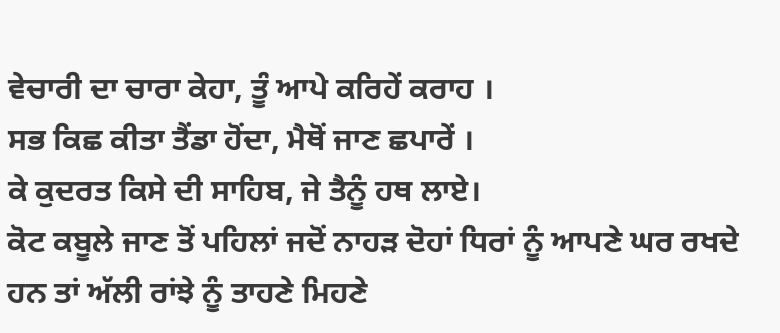ਵੇਚਾਰੀ ਦਾ ਚਾਰਾ ਕੇਹਾ, ਤੂੰ ਆਪੇ ਕਰਿਹੇਂ ਕਰਾਹ ।
ਸਭ ਕਿਛ ਕੀਤਾ ਤੈਂਡਾ ਹੋਂਦਾ, ਮੈਥੋਂ ਜਾਣ ਛਪਾਰੇਂ ।
ਕੇ ਕੁਦਰਤ ਕਿਸੇ ਦੀ ਸਾਹਿਬ, ਜੇ ਤੈਨੂੰ ਹਥ ਲਾਏ।
ਕੋਟ ਕਬੂਲੇ ਜਾਣ ਤੋਂ ਪਹਿਲਾਂ ਜਦੋਂ ਨਾਹੜ ਦੋਹਾਂ ਧਿਰਾਂ ਨੂੰ ਆਪਣੇ ਘਰ ਰਖਦੇ ਹਨ ਤਾਂ ਅੱਲੀ ਰਾਂਝੇ ਨੂੰ ਤਾਹਣੇ ਮਿਹਣੇ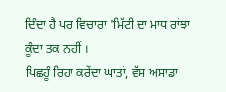ਦਿੰਦਾ ਹੈ ਪਰ ਵਿਚਾਰਾ 'ਮਿੱਟੀ ਦਾ ਮਾਧ ਰਾਂਝਾ ਕੂੰਦਾ ਤਕ ਨਹੀਂ ।
ਪਿਛਹੂੰ ਰਿਹਾ ਕਰੇਂਦਾ ਘਾਤਾਂ, ਵੱਸ ਅਸਾਡਾ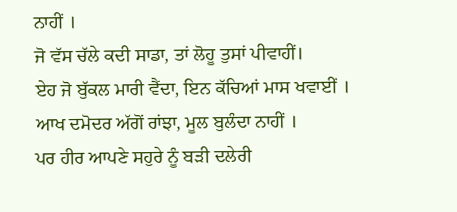ਨਾਹੀਂ ।
ਜੋ ਵੱਸ ਚੱਲੇ ਕਦੀ ਸਾਡਾ, ਤਾਂ ਲੋਹੂ ਤੁਸਾਂ ਪੀਵਾਹੀਂ।
ਏਹ ਜੋ ਬੁੱਕਲ ਮਾਰੀ ਵੈਂਦਾ, ਇਨ ਕੱਚਿਆਂ ਮਾਸ ਖਵਾਈਂ ।
ਆਖ ਦਮੋਦਰ ਅੱਗੋਂ ਰਾਂਝਾ, ਮੂਲ ਬੁਲੰਦਾ ਨਾਹੀਂ ।
ਪਰ ਹੀਰ ਆਪਣੇ ਸਹੁਰੇ ਨੂੰ ਬੜੀ ਦਲੇਰੀ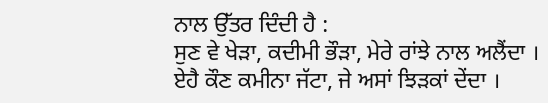ਨਾਲ ਉੱਤਰ ਦਿੰਦੀ ਹੈ :
ਸੁਣ ਵੇ ਖੇੜਾ, ਕਦੀਮੀ ਭੌੜਾ, ਮੇਰੇ ਰਾਂਝੇ ਨਾਲ ਅਲੈਂਦਾ ।
ਏਹੈ ਕੌਣ ਕਮੀਨਾ ਜੱਟਾ, ਜੇ ਅਸਾਂ ਝਿੜਕਾਂ ਦੇਂਦਾ ।